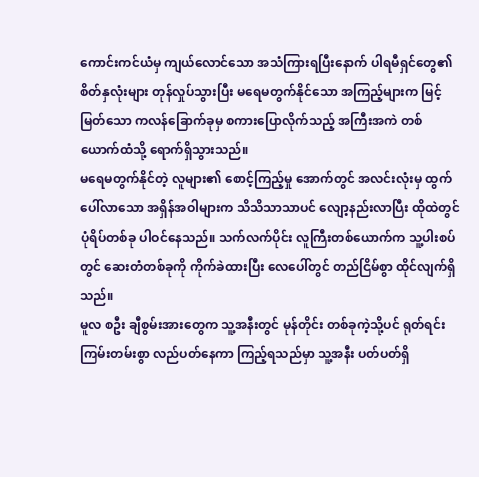ကောင်းကင်ယံမှ ကျယ်လောင်သော အသံကြားရပြီးနောက် ပါရမီရှင်တွေ၏ စိတ်နှလုံးများ တုန်လှုပ်သွားပြီး မရေမတွက်နိုင်သော အကြည့်များက မြင့်မြတ်သော ကလန်ခြောက်ခုမှ စကားပြောလိုက်သည့် အကြီးအကဲ တစ်ယောက်ထံသို့ ရောက်ရှိသွားသည်။
မရေမတွက်နိုင်တဲ့ လူများ၏ စောင့်ကြည့်မှု အောက်တွင် အလင်းလုံးမှ ထွက်ပေါ်လာသော အရှိန်အဝါများက သိသိသာသာပင် လျော့နည်းလာပြီး ထိုထဲတွင် ပုံရိပ်တစ်ခု ပါဝင်နေသည်။ သက်လက်ပိုင်း လူကြီးတစ်ယောက်က သူ့ပါးစပ်တွင် ဆေးတံတစ်ခုကို ကိုက်ခဲထားပြီး လေပေါ်တွင် တည်ငြိမ်စွာ ထိုင်လျက်ရှိသည်။
မူလ စဦး ချီစွမ်းအားတွေက သူ့အနီးတွင် မုန်တိုင်း တစ်ခုကဲ့သို့ပင် ရုတ်ရင်း ကြမ်းတမ်းစွာ လည်ပတ်နေကာ ကြည့်ရသည်မှာ သူ့အနီး ပတ်ပတ်ရှိ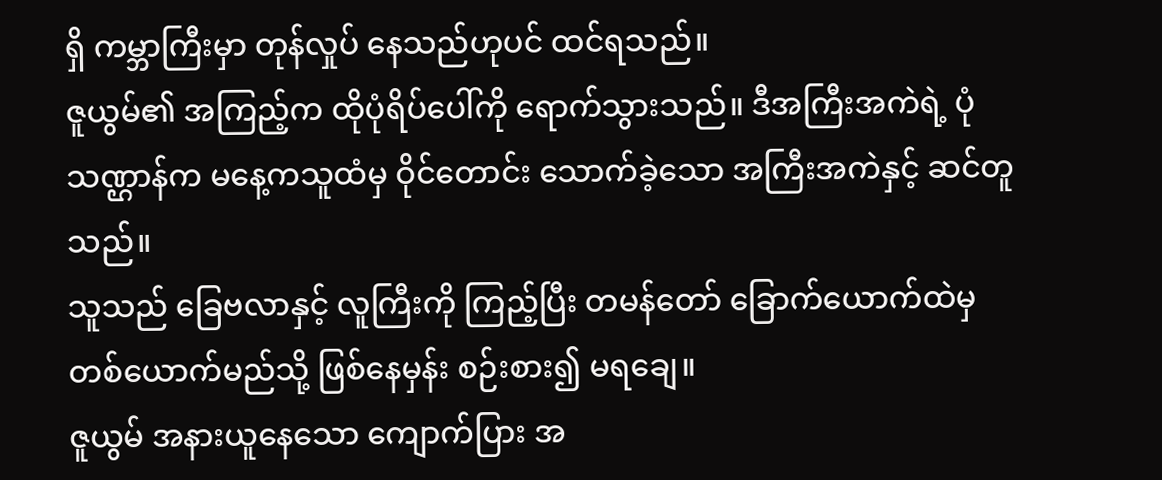ရှိ ကမ္ဘာကြီးမှာ တုန်လှုပ် နေသည်ဟုပင် ထင်ရသည်။
ဇူယွမ်၏ အကြည့်က ထိုပုံရိပ်ပေါ်ကို ရောက်သွားသည်။ ဒီအကြီးအကဲရဲ့ ပုံသဏ္ဌာန်က မနေ့ကသူထံမှ ဝိုင်တောင်း သောက်ခဲ့သော အကြီးအကဲနှင့် ဆင်တူသည်။
သူသည် ခြေဗလာနှင့် လူကြီးကို ကြည့်ပြီး တမန်တော် ခြောက်ယောက်ထဲမှ တစ်ယောက်မည်သို့ ဖြစ်နေမှန်း စဉ်းစား၍ မရချေ။
ဇူယွမ် အနားယူနေသော ကျောက်ပြား အ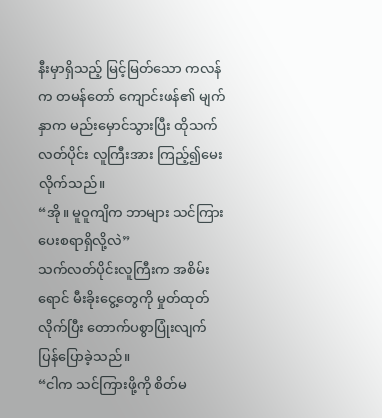နီးမှာရှိသည့် မြင့်မြတ်သော ကလန်က တမန်တော် ကျောင်းဖန်၏ မျက်နှာက မည်းမှောင်သွားပြီး ထိုသက်လတ်ပိုင်း လူကြီးအား ကြည့်၍မေးလိုက်သည်။
“အို။ မူဝူကျိက ဘာများ သင်ကြား ပေးစရာရှိလို့လဲ”
သက်လတ်ပိုင်းလူကြီးက အစိမ်းရောင် မီးခိုးငွေ့တွေကို မှုတ်ထုတ်လိုက်ပြီး တောက်ပစွာပြုံးလျက် ပြန်ပြောခဲ့သည်။
“ငါက သင်ကြားဖို့ကို စိတ်မ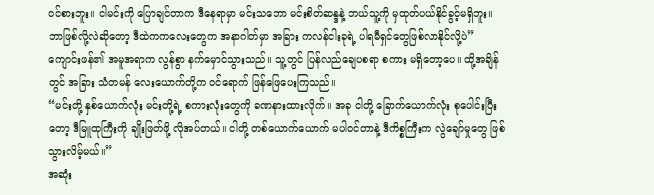ဝင်စားဘူး။ ငါမင်းကို ပြောချင်တာက ဒီနေရာမှာ မင်းသဘော မင်းစိတ်ဆန္ဒနဲ့ ဘယ်သူ့ကို မှထုတ်ပယ်နိုင်ခွင့်မရှိဘူး။ ဘာဖြစ်လို့လဲဆိုတော့ ဒီထဲကကလေးတွေက အနာဂါတ်မှာ အခြား ကလန်ငါးခုရဲ့ ပါရမီရှင်တွေဖြစ်လာနိုင်လို့ပဲ”
ကျောင်းဖန်၏ အမူအရာက လွန်စွာ နက်မှောင်သွားသည်။ သူ့တွင် ပြန်လည်ချေပစရာ စကား မရှိတော့ပေ။ ထို့အချိန်တွင် အခြား သံတမန် လေးယောက်တို့က ဝင်ရောက် ဖြန်ဖြေပေးကြသည်။
“မင်းတို့ နှစ်ယောက်လုံး မင်းတို့ရဲ့ စကားလုံးတွေကို ခဏနားထားလိုက်။ အခု ငါတို့ ခြောက်ယောက်လုံး စုပေါင်းပြီးတော့ ဒီမြူထုကြီးကို ချိုးဖြတ်ဖို့ လိုအပ်တယ်။ ငါတို့ တစ်ယောက်ယောက် မပါဝင်တာနဲ့ ဒီကိစ္စကြီးက လွဲချော်မှုတွေ ဖြစ်သွားလိမ့်မယ်။”
အဆုံး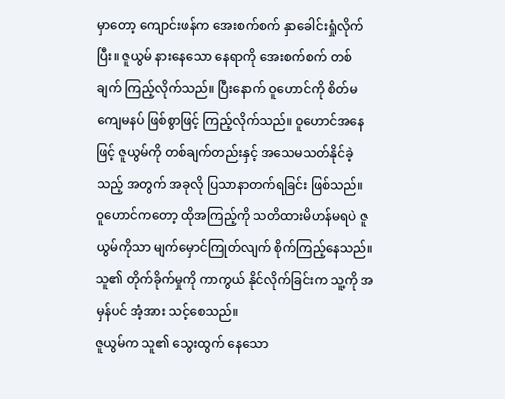မှာတော့ ကျောင်းဖန်က အေးစက်စက် နှာခေါင်းရှုံလိုက်ပြီး။ ဇူယွမ် နားနေသော နေရာကို အေးစက်စက် တစ်ချက် ကြည့်လိုက်သည်။ ပြီးနောက် ဝူဟောင်ကို စိတ်မကျေမနပ် ဖြစ်စွာဖြင့် ကြည့်လိုက်သည်။ ဝူဟောင်အနေဖြင့် ဇူယွမ်ကို တစ်ချက်တည်းနှင့် အသေမသတ်နိုင်ခဲ့သည့် အတွက် အခုလို ပြသာနာတက်ရခြင်း ဖြစ်သည်။
ဝူဟောင်ကတော့ ထိုအကြည့်ကို သတိထားမိဟန်မရပဲ ဇူယွမ်ကိုသာ မျက်မှောင်ကြုတ်လျက် စိုက်ကြည့်နေသည်။ သူ၏ တိုက်ခိုက်မှုကို ကာကွယ် နိုင်လိုက်ခြင်းက သူ့ကို အမှန်ပင် အံ့အား သင့်စေသည်။
ဇူယွမ်က သူ၏ သွေးထွက် နေသော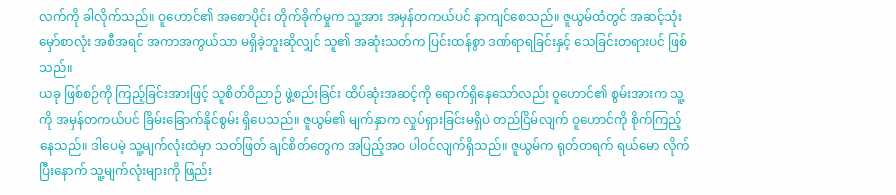လက်ကို ခါလိုက်သည်။ ဝူဟောင်၏ အစောပိုင်း တိုက်ခိုက်မှုက သူ့အား အမှန်တကယ်ပင် နာကျင်စေသည်။ ဇူယွမ်ထံတွင် အဆင့်သုံး မှော်စာလုံး အစီအရင် အကာအကွယ်သာ မရှိခဲ့ဘူးဆိုလျှင် သူ၏ အဆုံးသတ်က ပြင်းထန်စွာ ဒဏ်ရာရခြင်းနှင့် သေခြင်းတရားပင် ဖြစ်သည်။
ယခု ဖြစ်စဉ်ကို ကြည့်ခြင်းအားဖြင့် သူစိတ်ဝိညာဉ် ဖွဲ့စည်းခြင်း ထိပ်ဆုံးအဆင့်ကို ရောက်ရှိနေသော်လည်း ၀ူဟောင်၏ စွမ်းအားက သူ့ကို အမှန်တကယ်ပင် ခြိမ်းခြောက်နိုင်စွမ်း ရှိပေသည်။ ဇူယွမ်၏ မျက်နှာက လှုပ်ရှားခြင်းမရှိပဲ တည်ငြိမ်လျက် ဝူဟောင်ကို စိုက်ကြည့်နေသည်။ ဒါပေမဲ့ သူ့မျက်လုံးထဲမှာ သတ်ဖြတ် ချင်စိတ်တွေက အပြည့်အဝ ပါဝင်လျက်ရှိသည်။ ဇူယွမ်က ရုတ်တရက် ရယ်မော လိုက်ပြီးနောက် သူ့မျက်လုံးများကို ဖြည်း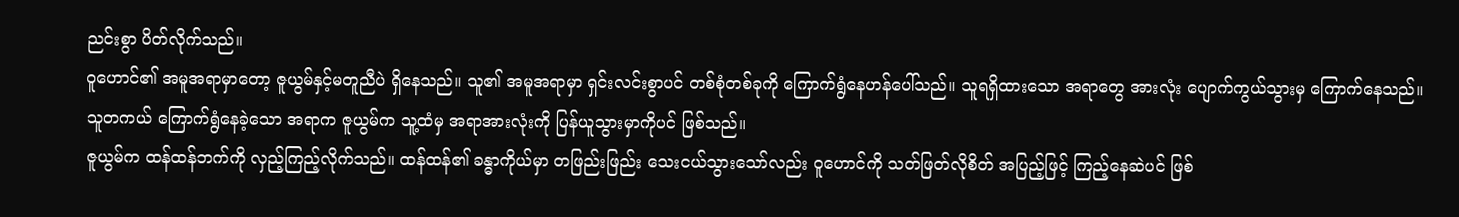ညင်းစွာ ပိတ်လိုက်သည်။
ဝူဟောင်၏ အမူအရာမှာတော့ ဇူယွမ်နှင့်မတူညီပဲ ရှိနေသည်။ သူ၏ အမူအရာမှာ ရှင်းလင်းစွာပင် တစ်စုံတစ်ခုကို ကြောက်ရွံနေဟန်ပေါ်သည်။ သူရရှိထားသော အရာတွေ အားလုံး ပျောက်ကွယ်သွားမှ ကြောက်နေသည်။
သူတကယ် ကြောက်ရွံနေခဲ့သော အရာက ဇူယွမ်က သူ့ထံမှ အရာအားလုံးကို ပြန်ယူသွားမှာကိုပင် ဖြစ်သည်။
ဇူယွမ်က ထန်ထန်ဘက်ကို လှည့်ကြည့်လိုက်သည်။ ထန်ထန်၏ ခန္ဓာကိုယ်မှာ တဖြည်းဖြည်း သေးငယ်သွားသော်လည်း ဝူဟောင်ကို သတ်ဖြတ်လိုစိတ် အပြည့်ဖြင့် ကြည့်နေဆဲပင် ဖြစ်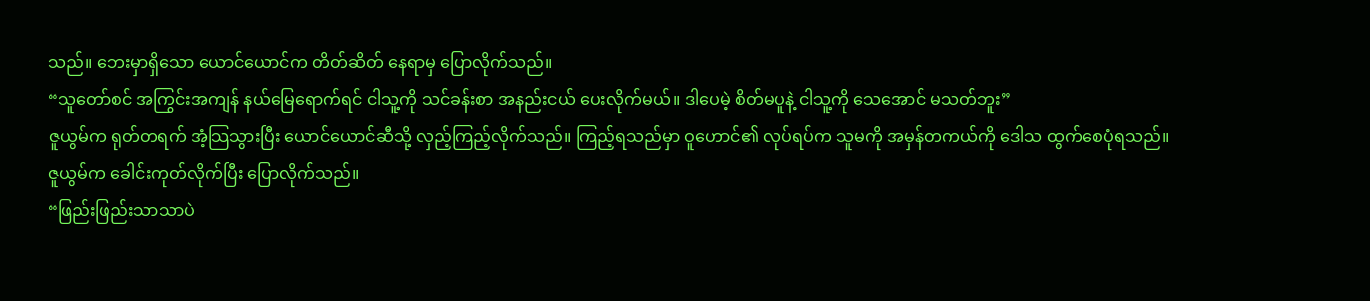သည်။ ဘေးမှာရှိသော ယောင်ယောင်က တိတ်ဆိတ် နေရာမှ ပြောလိုက်သည်။
“သူတော်စင် အကြွင်းအကျန် နယ်မြေရောက်ရင် ငါသူ့ကို သင်ခန်းစာ အနည်းငယ် ပေးလိုက်မယ်။ ဒါပေမဲ့ စိတ်မပူနဲ့ ငါသူ့ကို သေအောင် မသတ်ဘူး”
ဇူယွမ်က ရုတ်တရက် အံ့သြသွားပြီး ယောင်ယောင်ဆီသို့ လှည့်ကြည့်လိုက်သည်။ ကြည့်ရသည်မှာ ဝူဟောင်၏ လုပ်ရပ်က သူမကို အမှန်တကယ်ကို ဒေါသ ထွက်စေပုံရသည်။
ဇူယွမ်က ခေါင်းကုတ်လိုက်ပြီး ပြောလိုက်သည်။
“ဖြည်းဖြည်းသာသာပဲ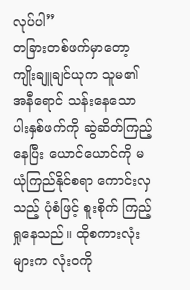လုပ်ပါ”
တခြားတစ်ဖက်မှာတော့ ကျိုးချူချင်ယုက သူမ၏ အနီရောင် သန်းနေသော ပါးနှစ်ဖက်ကို ဆွဲဆိတ်ကြည့်နေပြီး ယောင်ယောင်ကို မယုံကြည်နိုင်စရာ ကောင်းလှသည့် ပုံစံဖြင့် စူးစိုက် ကြည့်ရှုနေသည်။ ထိုစကားလုံးများက လုံးဝကို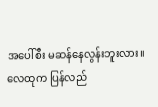အပေါ်စီး မဆန်နေလွန်းဘူးလား။
လေထုက ပြန်လည်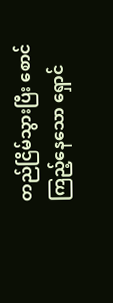တည်ငြိမ်သွားပြီး စောင်ကြည့်နေသော ရှောင်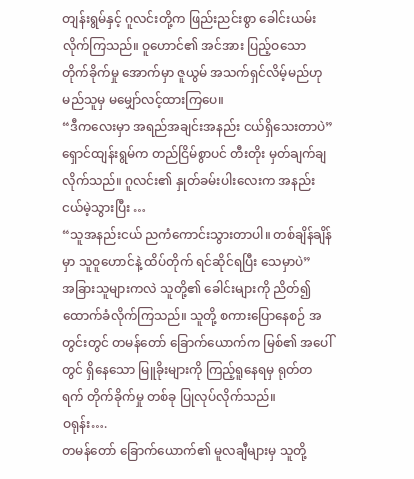တျန်းရွမ်နှင့် ဂူလင်းတို့က ဖြည်းညင်းစွာ ခေါင်းယမ်းလိုက်ကြသည်။ ဝူဟောင်၏ အင်အား ပြည့်ဝသော တိုက်ခိုက်မှု အောက်မှာ ဇူယွမ် အသက်ရှင်လိမ့်မည်ဟု မည်သူမှ မမျှော်လင့်ထားကြပေ။
“ဒီကလေးမှာ အရည်အချင်းအနည်း ငယ်ရှိသေးတာပဲ”
ရှောင်ထျန်းရွမ်က တည်ငြိမ်စွာပင် တီးတိုး မှတ်ချက်ချလိုက်သည်။ ဂူလင်း၏ နှုတ်ခမ်းပါးလေးက အနည်းငယ်မဲ့သွားပြီး …
“သူအနည်းငယ် ညကံကောင်းသွားတာပါ။ တစ်ချိန်ချိန်မှာ သူဝူဟောင်နဲ့ ထိပ်တိုက် ရင်ဆိုင်ရပြီး သေမှာပဲ”
အခြားသူများကလဲ သူတို့၏ ခေါင်းများကို ညိတ်၍ ထောက်ခံလိုက်ကြသည်။ သူတို့ စကားပြောနေစဉ် အတွင်းတွင် တမန်တော် ခြောက်ယောက်က မြစ်၏ အပေါ်တွင် ရှိနေသော မြူခိုးများကို ကြည့်ရူနေရမှ ရုတ်တရက် တိုက်ခိုက်မှု တစ်ခု ပြုလုပ်လိုက်သည်။
ဝရုန်း….
တမန်တော် ခြောက်ယောက်၏ မူလချီများမှ သူတို့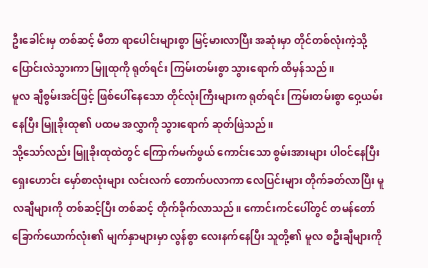ဦးခေါင်းမှ တစ်ဆင့် မီတာ ရာပေါင်းများစွာ မြင့်မားလာပြီး အဆုံးမှာ တိုင်တစ်လုံးကဲ့သို့ ပြောင်းလဲသွားကာ မြူထုကို ရုတ်ရင်း ကြမ်းတမ်းစွာ သွားရောက် ထိမှန်သည်။
မူလ ချီစွမ်းအင်ဖြင့် ဖြစ်ပေါ်နေသော တိုင်လုံးကြီးများက ရုတ်ရင်း ကြမ်းတမ်းစွာ ဝှေ့ယမ်းနေပြီး မြူခိုးထု၏ ပထမ အလွှာကို သွားရောက် ဆုတ်ဖြဲသည်။
သို့သော်လည်း မြူခိုးထုထဲတွင် ကြောက်မက်ဖွယ် ကောင်းသော စွမ်းအားများ ပါဝင်နေပြီး ရှေးဟောင်း မှော်စာလုံးများ လင်းလက် တောက်ပလာကာ လေပြင်းများ တိုက်ခတ်လာပြီး မူလချီများကို တစ်ဆင့်ပြီး တစ်ဆင့် တိုက်ခိုက်လာသည်။ ကောင်းကင်ပေါ်တွင် တမန်တော် ခြောက်ယောက်လုံး၏ မျက်နှာများမှာ လွန်စွာ လေးနက်နေပြီး သူတို့၏ မူလ စဦးချီများကို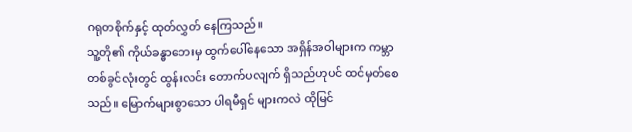ဂရုတစိုက်နှင့် ထုတ်လွှတ် နေကြသည်။
သူ့တို၏ ကိုယ်ခန္ဓာဘေးမှ ထွက်ပေါ်နေသော အရှိန်အဝါများက ကမ္ဘာ တစ်ခွင်လုံးတွင် ထွန်းလင်း တောက်ပလျက် ရှိသည်ဟုပင် ထင်မှတ်စေသည်။ မြောက်များစွာသော ပါရမီရှင် များကလဲ ထိုမြင်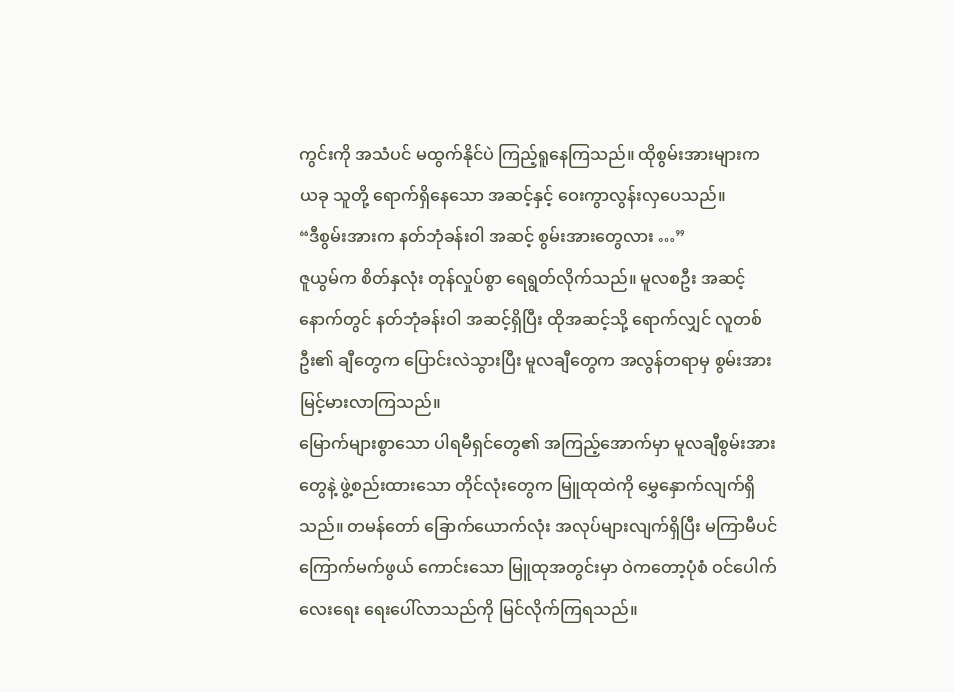ကွင်းကို အသံပင် မထွက်နိုင်ပဲ ကြည့်ရူနေကြသည်။ ထိုစွမ်းအားများက ယခု သူတို့ ရောက်ရှိနေသော အဆင့်နှင့် ဝေးကွာလွန်းလှပေသည်။
“ဒီစွမ်းအားက နတ်ဘုံခန်းဝါ အဆင့် စွမ်းအားတွေလား …”
ဇူယွမ်က စိတ်နှလုံး တုန်လှုပ်စွာ ရေရွတ်လိုက်သည်။ မူလစဦး အဆင့်နောက်တွင် နတ်ဘုံခန်းဝါ အဆင့်ရှိပြီး ထိုအဆင့်သို့ ရောက်လျှင် လူတစ်ဦး၏ ချီတွေက ပြောင်းလဲသွားပြီး မူလချီတွေက အလွန်တရာမှ စွမ်းအားမြင့်မားလာကြသည်။
မြောက်များစွာသော ပါရမီရှင်တွေ၏ အကြည့်အောက်မှာ မူလချီစွမ်းအားတွေနဲ့ ဖွဲ့စည်းထားသော တိုင်လုံးတွေက မြူထုထဲကို မွှေနှောက်လျက်ရှိသည်။ တမန်တော် ခြောက်ယောက်လုံး အလုပ်များလျက်ရှိပြီး မကြာမီပင် ကြောက်မက်ဖွယ် ကောင်းသော မြူထုအတွင်းမှာ ဝဲကတော့ပုံစံ ဝင်ပေါက်လေးရေး ရေးပေါ်လာသည်ကို မြင်လိုက်ကြရသည်။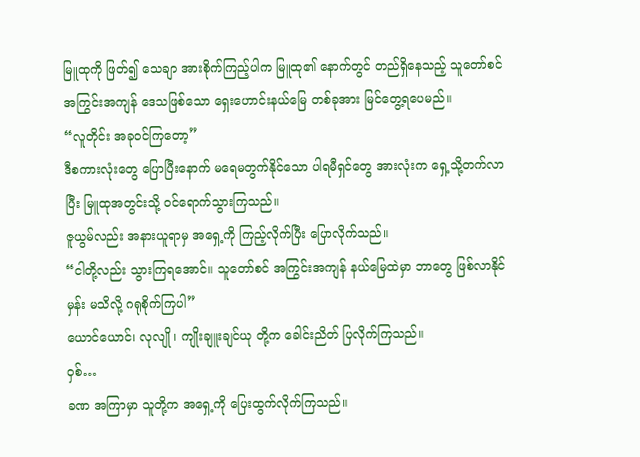မြူထုကို ဖြတ်၍ သေချာ အားစိုက်ကြည့်ပါက မြူထု၏ နောက်တွင် တည်ရှိနေသည့် သူတော်စင် အကြွင်းအကျန် ဒေသဖြစ်သော ရှေးဟောင်းနယ်မြေ တစ်ခုအား မြင်တွေ့ရပေမည်။
“လူတိုင်း အခုဝင်ကြတော့”
ဒီစကားလုံးတွေ ပြောပြီးနောက် မရေမတွက်နိုင်သော ပါရမီရှင်တွေ အားလုံးက ရှေ့သို့တက်လာပြီး မြူထုအတွင်းသို့ ဝင်ရောက်သွားကြသည်။
ဇူယွမ်လည်း အနားယူရာမှ အရှေ့ကို ကြည့်လိုက်ပြီး ပြောလိုက်သည်။
“ငါတို့လည်း သွားကြရအောင်။ သူတော်စင် အကြွင်းအကျန် နယ်မြေထဲမှာ ဘာတွေ ဖြစ်လာနိုင်မှန်း မသိလို့ ဂရုစိုက်ကြပါ”
ယောင်ယောင်၊ လုလျို ၊ ကျိုးချူးချင်ယု တို့က ခေါင်းညိတ် ပြလိုက်ကြသည်။
ဝှစ်…
ခဏ အကြာမှာ သူတို့က အရှေ့ကို ပြေးထွက်လိုက်ကြသည်။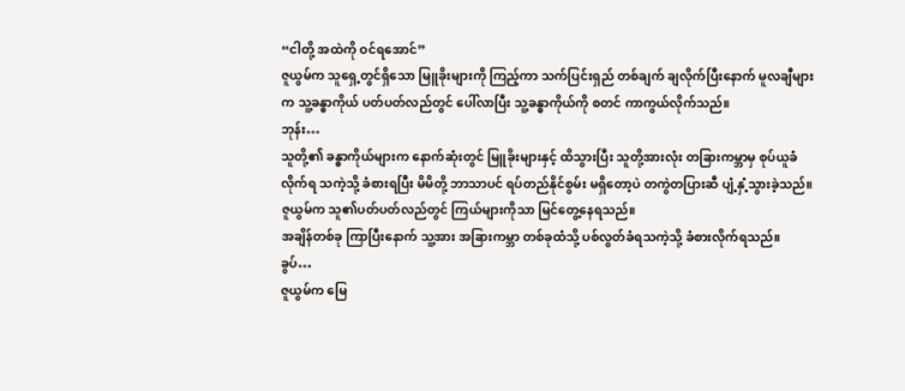“ငါတို့ အထဲကို ဝင်ရအောင်”
ဇူယွမ်က သူရှေ့တွင်ရှိသော မြူခိုးများကို ကြည့်ကာ သက်ပြင်းရှည် တစ်ချက် ချလိုက်ပြီးနောက် မူလချီများက သူ့ခန္ဓာကိုယ် ပတ်ပတ်လည်တွင် ပေါ်လာပြီး သူ့ခန္ဓာကိုယ်ကို စတင် ကာကွယ်လိုက်သည်။
ဘုန်း…
သူတို့၏ ခန္ဓာကိုယ်များက နောက်ဆုံးတွင် မြူခိုးများနှင့် ထိသွားပြီး သူတို့အားလုံး တခြားကမ္ဘာမှ စုပ်ယူခံလိုက်ရ သကဲ့သို့ ခံစားရပြီး မိမိတို့ ဘာသာပင် ရပ်တည်နိုင်စွမ်း မရှိတော့ပဲ တကွဲတပြားဆီ ပျံ့နှံ့သွားခဲ့သည်။
ဇူယွမ်က သူ၏ပတ်ပတ်လည်တွင် ကြယ်များကိုသာ မြင်တွေ့နေရသည်။
အချိန်တစ်ခု ကြာပြီးနောက် သူ့အား အခြားကမ္ဘာ တစ်ခုထံသို့ ပစ်လွတ်ခံရသကဲ့သို့ ခံစားလိုက်ရသည်။
ခွပ်…
ဇူယွမ်က မြေ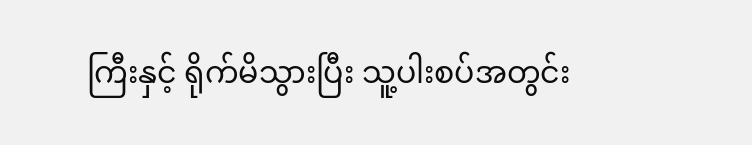ကြီးနှင့် ရိုက်မိသွားပြီး သူ့ပါးစပ်အတွင်း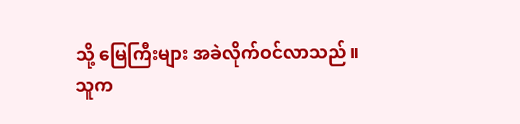သို့ မြေကြီးများ အခဲလိုက်ဝင်လာသည်။
သူက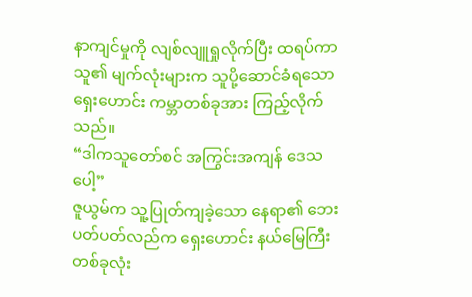နာကျင်မှုကို လျစ်လျူရှုလိုက်ပြီး ထရပ်ကာ သူ၏ မျက်လုံးများက သူပို့ဆောင်ခံရသော ရှေးဟောင်း ကမ္ဘာတစ်ခုအား ကြည့်လိုက်သည်။
“ဒါကသူတော်စင် အကြွင်းအကျန် ဒေသပေါ့”
ဇူယွမ်က သူ့ပြုတ်ကျခဲ့သော နေရာ၏ ဘေးပတ်ပတ်လည်က ရှေးဟောင်း နယ်မြေကြီး တစ်ခုလုံး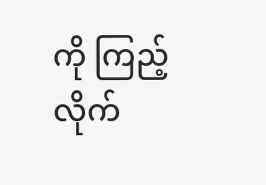ကို ကြည့်လိုက်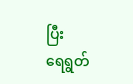ပြီး
ရေရွတ်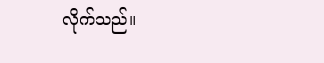လိုက်သည်။